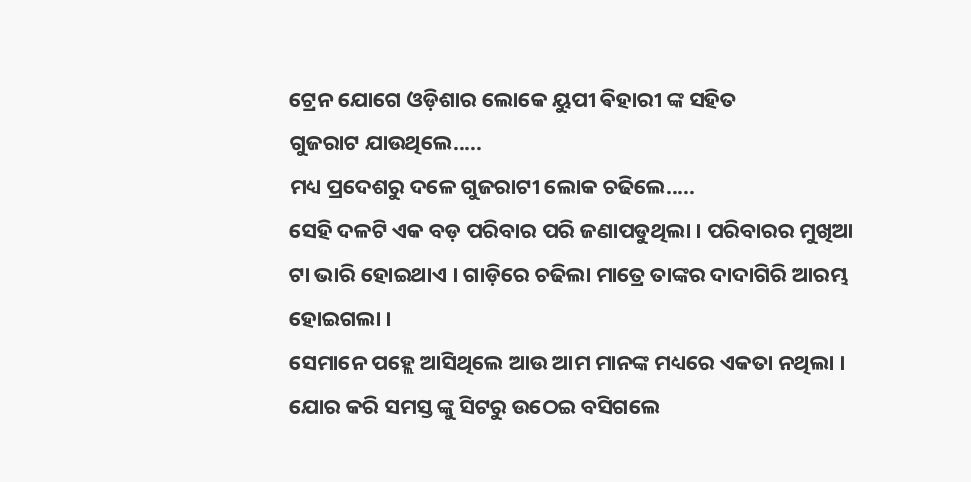ଟ୍ରେନ ଯୋଗେ ଓଡ଼ିଶାର ଲୋକେ ୟୁପୀ ଵିହାରୀ ଙ୍କ ସହିତ
ଗୁଜରାଟ ଯାଉଥିଲେ.....
ମଧ୍ୟ ପ୍ରଦେଶରୁ ଦଳେ ଗୁଜରାଟୀ ଲୋକ ଚଢିଲେ.....
ସେହି ଦଳଟି ଏକ ବଡ଼ ପରିବାର ପରି ଜଣାପଡୁଥିଲା । ପରିବାରର ମୁଖିଆ ଟା ଭାରି ହୋଇଥାଏ । ଗାଡ଼ିରେ ଚଢିଲା ମାତ୍ରେ ତାଙ୍କର ଦାଦାଗିରି ଆରମ୍ଭ ହୋଇଗଲା ।
ସେମାନେ ପହ୍ଲେ ଆସିଥିଲେ ଆଉ ଆମ ମାନଙ୍କ ମଧ୍ୟରେ ଏକତା ନଥିଲା । ଯୋର କରି ସମସ୍ତ ଙ୍କୁ ସିଟରୁ ଉଠେଇ ବସିଗଲେ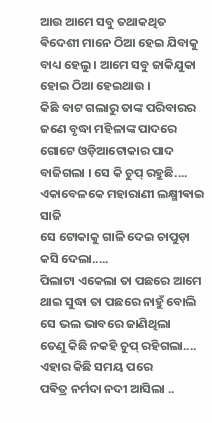ଆଉ ଆମେ ସବୁ ତଥାକଥିତ ଵିଦେଶୀ ମାନେ ଠିଆ ହେଇ ଯିବାକୁ ବାଧ୍ୟ ହେଲୁ । ଆମେ ସବୁ ଜାକିଯୁକା ହୋଇ ଠିଆ ହେଇଥାଉ ।
କିଛି ବାଟ ଗଲାରୁ ତାଙ୍କ ପରିବାରର ଜଣେ ବୃଦ୍ଧା ମହିଳାଙ୍କ ପାଦରେ ଗୋଟେ ଓଡ଼ିଆଟୋକାର ପାଦ ବାଜିଗଲା । ସେ କି ଚୁପ୍ ରହୁଛି....
ଏକାବେଳକେ ମହାରାଣୀ ଲକ୍ଷ୍ମୀଵାଇ ସାଜି
ସେ ଟୋକାକୁ ଗାଳି ଦେଇ ଚାପୁଡ଼ା କସି ଦେଲା.....
ପିଲାଟା ଏକେଲା ତା ପଛରେ ଆମେ ଥାଇ ସୁଦ୍ଧା ତା ପଛରେ ନାହୁଁ ବୋଲି ସେ ଭଲ ଭାବରେ ଜାଣିଥିଲା
ତେଣୁ କିଛି ନକହି ଚୁପ୍ ରହିଗଲା....
ଏହାର କିଛି ସମୟ ପରେ
ପଵିତ୍ର ନର୍ମଦା ନଦୀ ଆସିଲା ..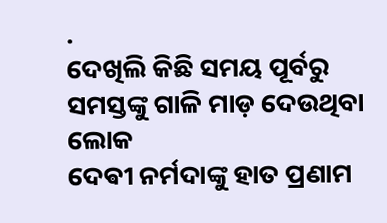.
ଦେଖିଲି କିଛି ସମୟ ପୂର୍ବରୁ
ସମସ୍ତଙ୍କୁ ଗାଳି ମାଡ଼ ଦେଉଥିବା ଲୋକ
ଦେଵୀ ନର୍ମଦାଙ୍କୁ ହାତ ପ୍ରଣାମ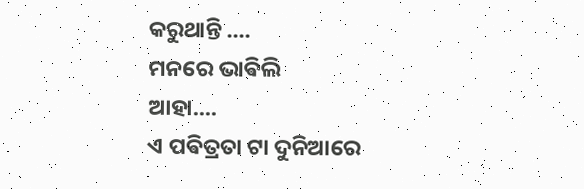କରୁଥାନ୍ତି ....
ମନରେ ଭାଵିଲି
ଆହା....
ଏ ପଵିତ୍ରତା ଟା ଦୁନିଆରେ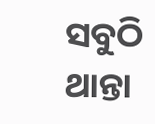ସବୁଠି ଥାନ୍ତା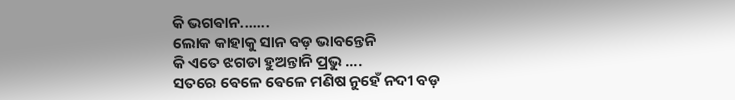କି ଭଗଵାନ.......
ଲୋକ କାହାକୁ ସାନ ବଡ଼ ଭାବନ୍ତେନି
କି ଏତେ ଝଗଡା ହୁଅନ୍ତାନି ପ୍ରଭୁ ....
ସତରେ ଵେଳେ ଵେଳେ ମଣିଷ ନୁହେଁ ନଦୀ ବଡ଼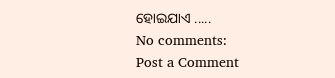ହୋଇଯାଏ .....
No comments:
Post a Comment